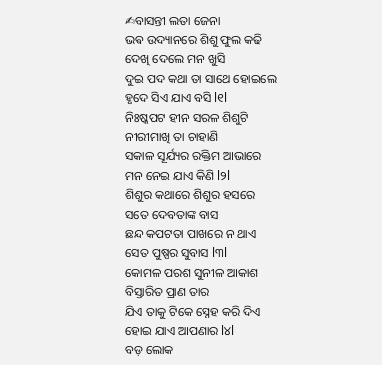✍ବାସନ୍ତୀ ଲତା ଜେନା
ଭଵ ଉଦ୍ୟାନରେ ଶିଶୁ ଫୁଲ କଢି
ଦେଖି ଦେଲେ ମନ ଖୁସି
ଦୁଇ ପଦ କଥା ତା ସାଥେ ହୋଇଲେ
ହୃଦେ ସିଏ ଯାଏ ବସି l୧l
ନିଃଷ୍କପଟ ହୀନ ସରଳ ଶିଶୁଟି
ନୀରୀମାଖି ତା ଚାହାଣି
ସକାଳ ସୂର୍ଯ୍ୟର ରକ୍ତିମ ଆଭାରେ
ମନ ନେଇ ଯାଏ କିଣି l୨l
ଶିଶୁର କଥାରେ ଶିଶୁର ହସରେ
ସତେ ଦେବତାଙ୍କ ବାସ
ଛନ୍ଦ କପଟତା ପାଖରେ ନ ଥାଏ
ସେତ ପୁଷ୍ପର ସୁବାସ l୩l
କୋମଳ ପରଶ ସୁନୀଳ ଆକାଶ
ବିସ୍ତାରିତ ପ୍ରାଣ ତାର
ଯିଏ ତାକୁ ଟିକେ ସ୍ନେହ କରି ଦିଏ
ହୋଇ ଯାଏ ଆପଣାର l୪l
ବଡ଼ ଲୋକ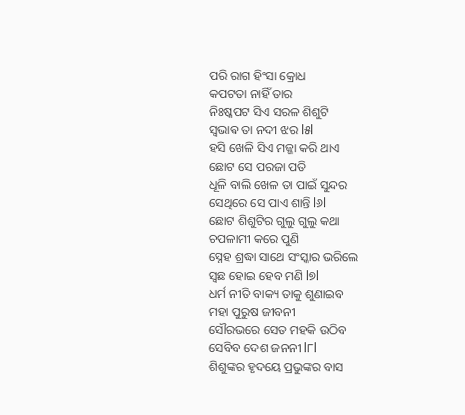ପରି ରାଗ ହିଂସା କ୍ରୋଧ
କପଟତା ନାହିଁ ତାର
ନିଃଷ୍କପଟ ସିଏ ସରଳ ଶିଶୁଟି
ସ୍ଵଭାଵ ତା ନଦୀ ଝର l୫l
ହସି ଖେଳି ସିଏ ମଜ୍ଜା କରି ଥାଏ
ଛୋଟ ସେ ପରଜା ପତି
ଧୂଳି ବାଲି ଖେଳ ତା ପାଇଁ ସୁନ୍ଦର
ସେଥିରେ ସେ ପାଏ ଶାନ୍ତି l୬l
ଛୋଟ ଶିଶୁଟିର ଗୁଲୁ ଗୁଲୁ କଥା
ଚପଳାମୀ କରେ ପୁଣି
ସ୍ନେହ ଶ୍ରଦ୍ଧା ସାଥେ ସଂସ୍କାର ଭରିଲେ
ସ୍ଵଛ ହୋଇ ହେବ ମଣି l୭l
ଧର୍ମ ନୀତି ବାକ୍ୟ ତାକୁ ଶୁଣାଇବ
ମହା ପୁରୁଷ ଜୀବନୀ
ସୌରଭରେ ସେତ ମହକି ଉଠିବ
ସେବିବ ଦେଶ ଜନନୀ l୮l
ଶିଶୁଙ୍କର ହୃଦୟେ ପ୍ରଭୁଙ୍କର ବାସ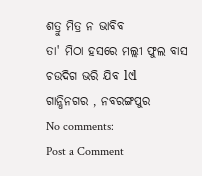ଶତ୍ରୁ ମିତ୍ର ନ ଭାବିବ
ତା' ମିଠା ହସରେ ମଲ୍ଲୀ ଫୁଲ ବାସ
ଚଉଦିଗ ଭରି ଯିବ l୯l
ଗାନ୍ଧିନଗର , ନବରଙ୍ଗପୁର
No comments:
Post a Comment